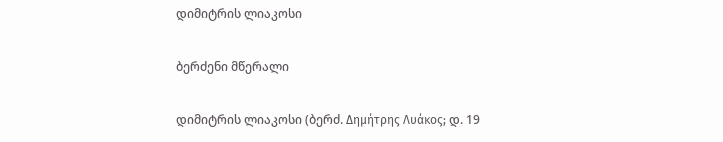დიმიტრის ლიაკოსი

ბერძენი მწერალი

დიმიტრის ლიაკოსი (ბერძ. Δημήτρης Λυάκος; დ. 19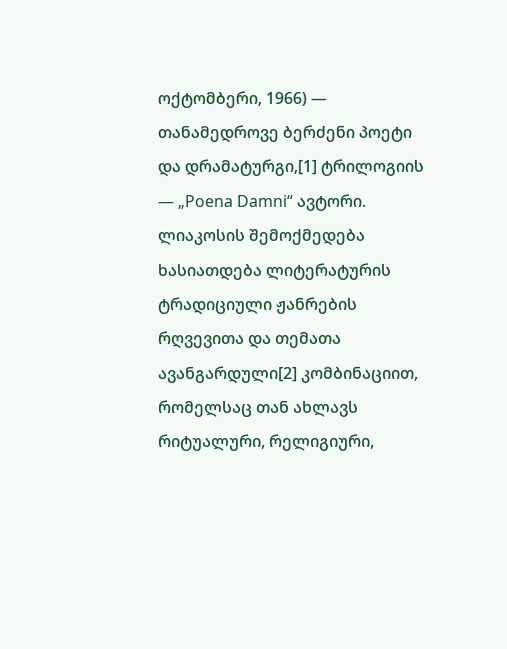ოქტომბერი, 1966) — თანამედროვე ბერძენი პოეტი და დრამატურგი,[1] ტრილოგიის — „Poena Damni“ ავტორი. ლიაკოსის შემოქმედება ხასიათდება ლიტერატურის ტრადიციული ჟანრების რღვევითა და თემათა ავანგარდული[2] კომბინაციით, რომელსაც თან ახლავს რიტუალური, რელიგიური,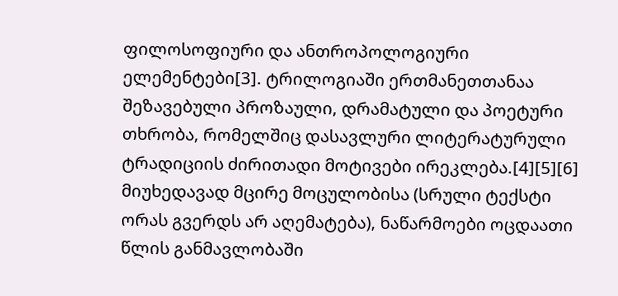ფილოსოფიური და ანთროპოლოგიური ელემენტები[3]. ტრილოგიაში ერთმანეთთანაა შეზავებული პროზაული, დრამატული და პოეტური თხრობა, რომელშიც დასავლური ლიტერატურული ტრადიციის ძირითადი მოტივები ირეკლება.[4][5][6] მიუხედავად მცირე მოცულობისა (სრული ტექსტი ორას გვერდს არ აღემატება), ნაწარმოები ოცდაათი წლის განმავლობაში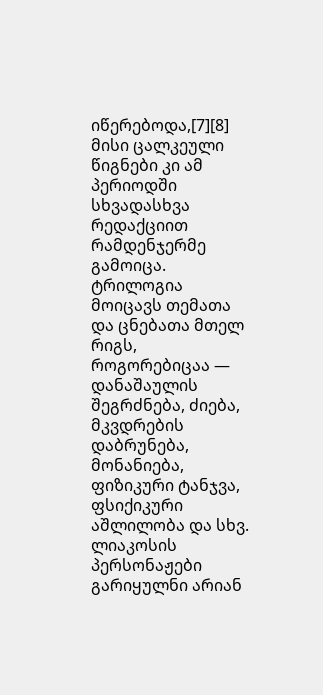იწერებოდა,[7][8] მისი ცალკეული წიგნები კი ამ პერიოდში სხვადასხვა რედაქციით რამდენჯერმე გამოიცა. ტრილოგია მოიცავს თემათა და ცნებათა მთელ რიგს, როგორებიცაა — დანაშაულის შეგრძნება, ძიება, მკვდრების დაბრუნება, მონანიება, ფიზიკური ტანჯვა, ფსიქიკური აშლილობა და სხვ. ლიაკოსის პერსონაჟები გარიყულნი არიან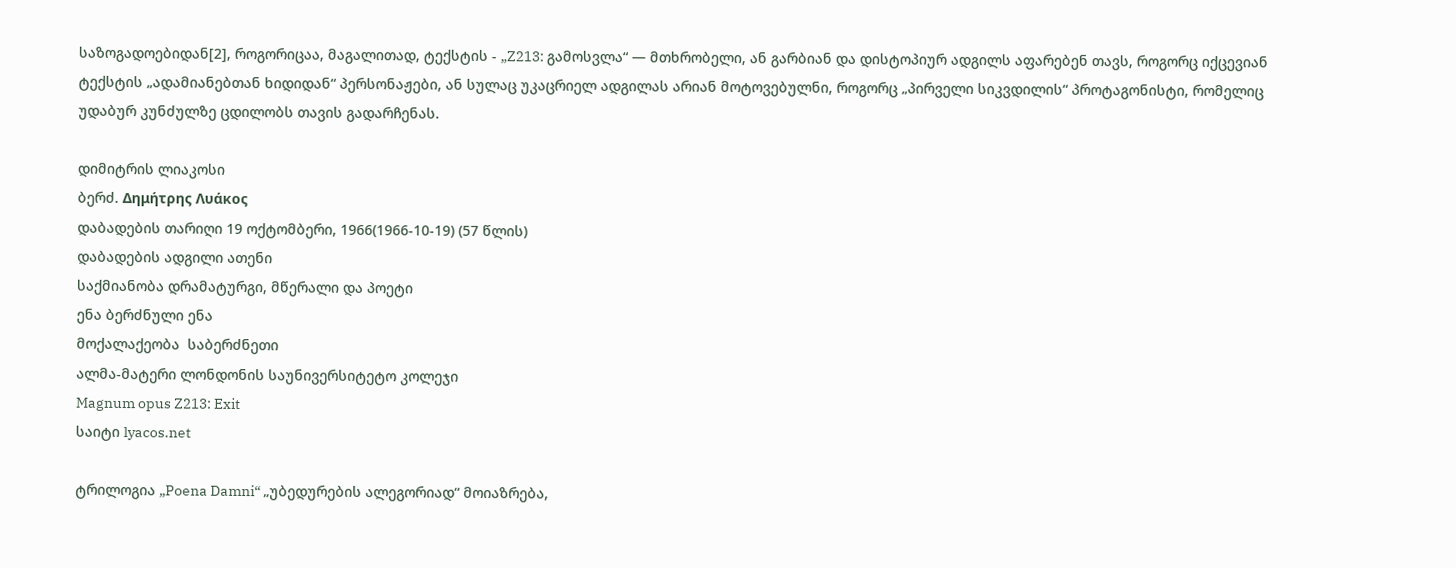საზოგადოებიდან[2], როგორიცაა, მაგალითად, ტექსტის - „Z213: გამოსვლა“ — მთხრობელი, ან გარბიან და დისტოპიურ ადგილს აფარებენ თავს, როგორც იქცევიან ტექსტის „ადამიანებთან ხიდიდან“ პერსონაჟები, ან სულაც უკაცრიელ ადგილას არიან მოტოვებულნი, როგორც „პირველი სიკვდილის“ პროტაგონისტი, რომელიც უდაბურ კუნძულზე ცდილობს თავის გადარჩენას.

დიმიტრის ლიაკოსი
ბერძ. Δημήτρης Λυάκος
დაბადების თარიღი 19 ოქტომბერი, 1966(1966-10-19) (57 წლის)
დაბადების ადგილი ათენი
საქმიანობა დრამატურგი, მწერალი და პოეტი
ენა ბერძნული ენა
მოქალაქეობა  საბერძნეთი
ალმა-მატერი ლონდონის საუნივერსიტეტო კოლეჯი
Magnum opus Z213: Exit
საიტი lyacos.net

ტრილოგია „Poena Damni“ „უბედურების ალეგორიად“ მოიაზრება,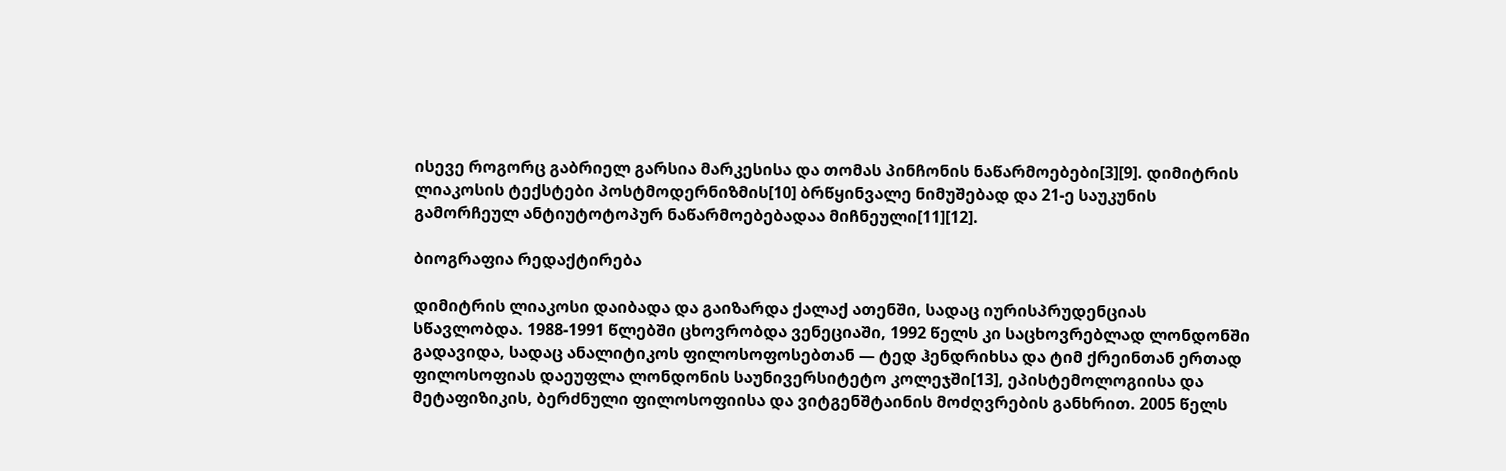ისევე როგორც გაბრიელ გარსია მარკესისა და თომას პინჩონის ნაწარმოებები[3][9]. დიმიტრის ლიაკოსის ტექსტები პოსტმოდერნიზმის[10] ბრწყინვალე ნიმუშებად და 21-ე საუკუნის გამორჩეულ ანტიუტოტოპურ ნაწარმოებებადაა მიჩნეული[11][12].

ბიოგრაფია რედაქტირება

დიმიტრის ლიაკოსი დაიბადა და გაიზარდა ქალაქ ათენში, სადაც იურისპრუდენციას სწავლობდა. 1988-1991 წლებში ცხოვრობდა ვენეციაში, 1992 წელს კი საცხოვრებლად ლონდონში გადავიდა, სადაც ანალიტიკოს ფილოსოფოსებთან — ტედ ჰენდრიხსა და ტიმ ქრეინთან ერთად ფილოსოფიას დაეუფლა ლონდონის საუნივერსიტეტო კოლეჯში[13], ეპისტემოლოგიისა და მეტაფიზიკის, ბერძნული ფილოსოფიისა და ვიტგენშტაინის მოძღვრების განხრით. 2005 წელს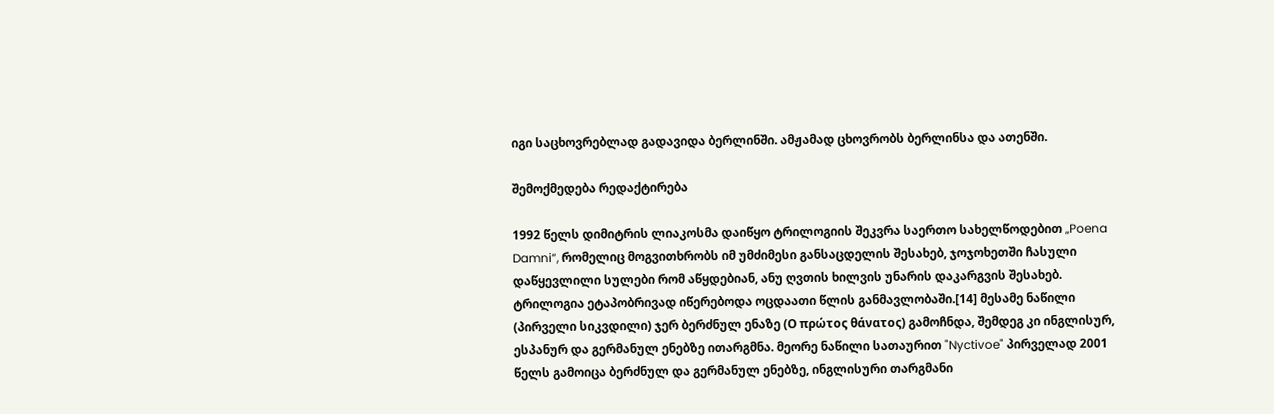იგი საცხოვრებლად გადავიდა ბერლინში. ამჟამად ცხოვრობს ბერლინსა და ათენში.

შემოქმედება რედაქტირება

1992 წელს დიმიტრის ლიაკოსმა დაიწყო ტრილოგიის შეკვრა საერთო სახელწოდებით „Poena Damni“, რომელიც მოგვითხრობს იმ უმძიმესი განსაცდელის შესახებ, ჯოჯოხეთში ჩასული დაწყევლილი სულები რომ აწყდებიან, ანუ ღვთის ხილვის უნარის დაკარგვის შესახებ. ტრილოგია ეტაპობრივად იწერებოდა ოცდაათი წლის განმავლობაში.[14] მესამე ნაწილი (პირველი სიკვდილი) ჯერ ბერძნულ ენაზე (Ο πρώτος θάνατος) გამოჩნდა, შემდეგ კი ინგლისურ, ესპანურ და გერმანულ ენებზე ითარგმნა. მეორე ნაწილი სათაურით "Nyctivoe" პირველად 2001 წელს გამოიცა ბერძნულ და გერმანულ ენებზე, ინგლისური თარგმანი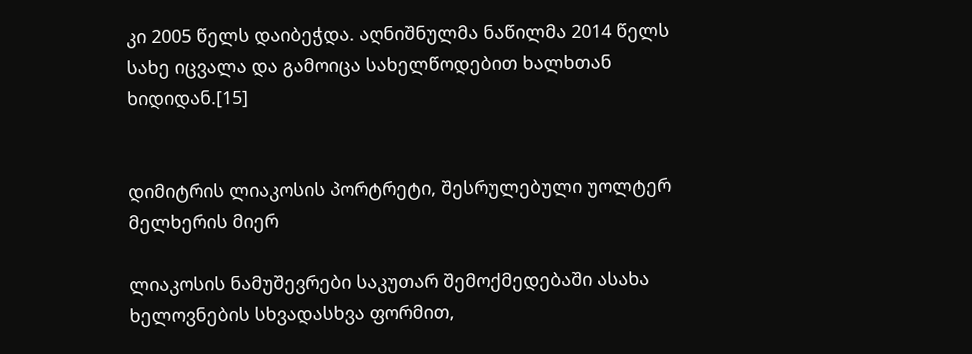კი 2005 წელს დაიბეჭდა. აღნიშნულმა ნაწილმა 2014 წელს სახე იცვალა და გამოიცა სახელწოდებით ხალხთან ხიდიდან.[15]


დიმიტრის ლიაკოსის პორტრეტი, შესრულებული უოლტერ მელხერის მიერ

ლიაკოსის ნამუშევრები საკუთარ შემოქმედებაში ასახა ხელოვნების სხვადასხვა ფორმით,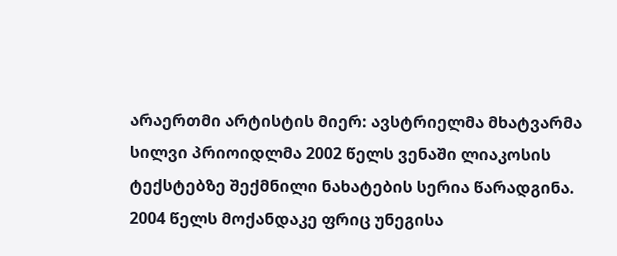არაერთმი არტისტის მიერ: ავსტრიელმა მხატვარმა სილვი პრიოიდლმა 2002 წელს ვენაში ლიაკოსის ტექსტებზე შექმნილი ნახატების სერია წარადგინა. 2004 წელს მოქანდაკე ფრიც უნეგისა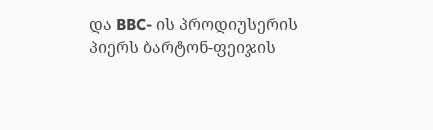და BBC- ის პროდიუსერის პიერს ბარტონ-ფეიჯის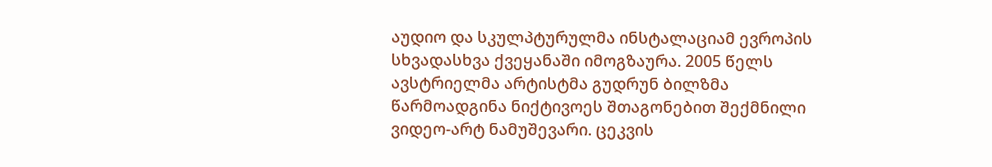აუდიო და სკულპტურულმა ინსტალაციამ ევროპის სხვადასხვა ქვეყანაში იმოგზაურა. 2005 წელს ავსტრიელმა არტისტმა გუდრუნ ბილზმა წარმოადგინა ნიქტივოეს შთაგონებით შექმნილი ვიდეო-არტ ნამუშევარი. ცეკვის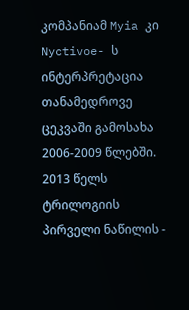კომპანიამ Myia კი Nyctivoe- ს ინტერპრეტაცია თანამედროვე ცეკვაში გამოსახა 2006-2009 წლებში. 2013 წელს ტრილოგიის პირველი ნაწილის -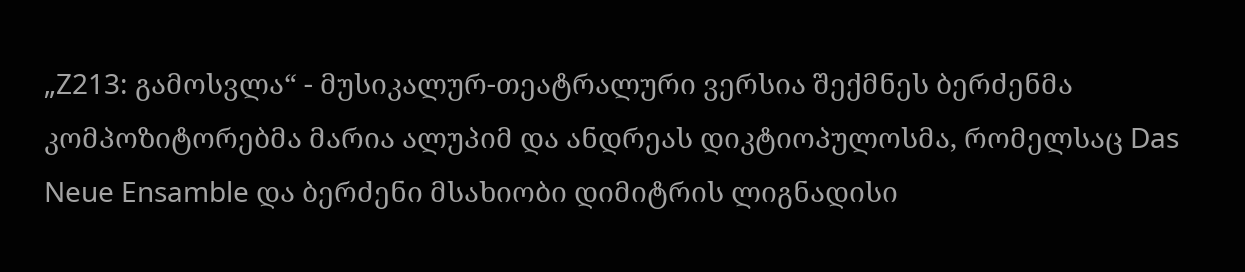„Z213: გამოსვლა“ - მუსიკალურ-თეატრალური ვერსია შექმნეს ბერძენმა კომპოზიტორებმა მარია ალუპიმ და ანდრეას დიკტიოპულოსმა, რომელსაც Das Neue Ensamble და ბერძენი მსახიობი დიმიტრის ლიგნადისი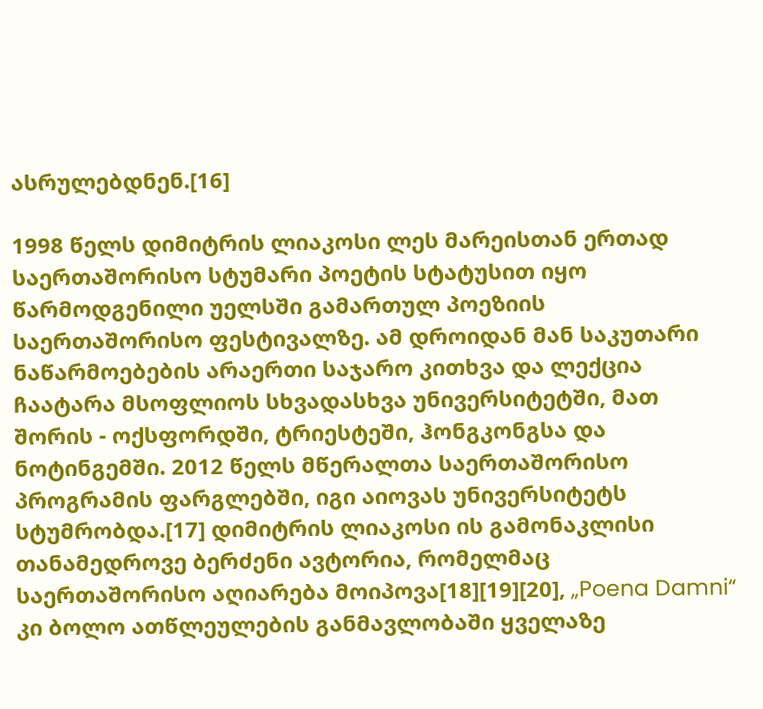ასრულებდნენ.[16]

1998 წელს დიმიტრის ლიაკოსი ლეს მარეისთან ერთად საერთაშორისო სტუმარი პოეტის სტატუსით იყო წარმოდგენილი უელსში გამართულ პოეზიის საერთაშორისო ფესტივალზე. ამ დროიდან მან საკუთარი ნაწარმოებების არაერთი საჯარო კითხვა და ლექცია ჩაატარა მსოფლიოს სხვადასხვა უნივერსიტეტში, მათ შორის - ოქსფორდში, ტრიესტეში, ჰონგკონგსა და ნოტინგემში. 2012 წელს მწერალთა საერთაშორისო პროგრამის ფარგლებში, იგი აიოვას უნივერსიტეტს სტუმრობდა.[17] დიმიტრის ლიაკოსი ის გამონაკლისი თანამედროვე ბერძენი ავტორია, რომელმაც საერთაშორისო აღიარება მოიპოვა[18][19][20], „Poena Damni“ კი ბოლო ათწლეულების განმავლობაში ყველაზე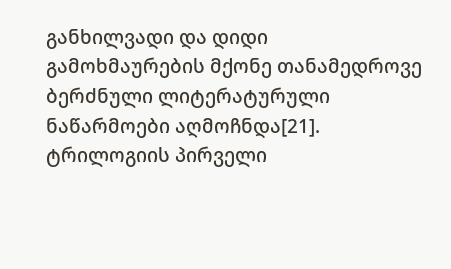განხილვადი და დიდი გამოხმაურების მქონე თანამედროვე ბერძნული ლიტერატურული ნაწარმოები აღმოჩნდა[21]. ტრილოგიის პირველი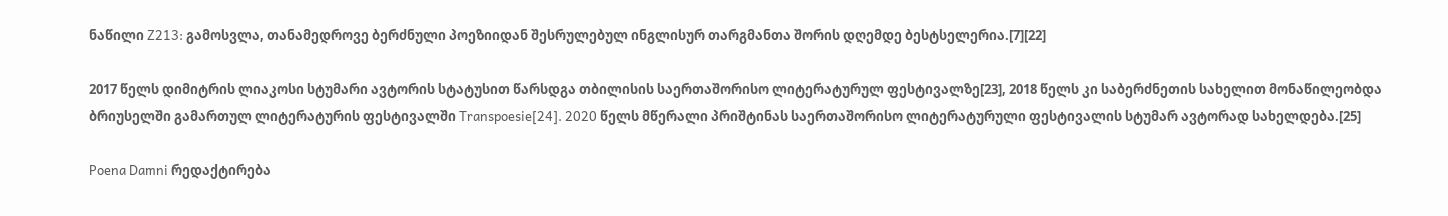ნაწილი Z213: გამოსვლა, თანამედროვე ბერძნული პოეზიიდან შესრულებულ ინგლისურ თარგმანთა შორის დღემდე ბესტსელერია.[7][22]

2017 წელს დიმიტრის ლიაკოსი სტუმარი ავტორის სტატუსით წარსდგა თბილისის საერთაშორისო ლიტერატურულ ფესტივალზე[23], 2018 წელს კი საბერძნეთის სახელით მონაწილეობდა ბრიუსელში გამართულ ლიტერატურის ფესტივალში Transpoesie[24]. 2020 წელს მწერალი პრიშტინას საერთაშორისო ლიტერატურული ფესტივალის სტუმარ ავტორად სახელდება.[25]

Poena Damni რედაქტირება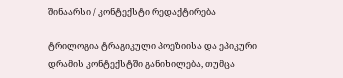შინაარსი / კონტექსტი რედაქტირება

ტრილოგია ტრაგიკული პოეზიისა და ეპიკური დრამის კონტექსტში განიხილება, თუმცა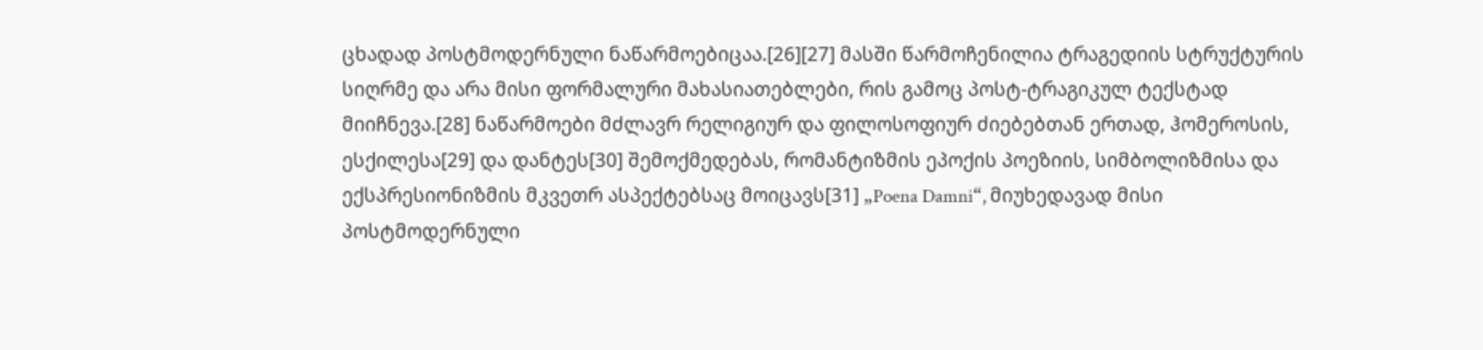ცხადად პოსტმოდერნული ნაწარმოებიცაა.[26][27] მასში წარმოჩენილია ტრაგედიის სტრუქტურის სიღრმე და არა მისი ფორმალური მახასიათებლები, რის გამოც პოსტ-ტრაგიკულ ტექსტად მიიჩნევა.[28] ნაწარმოები მძლავრ რელიგიურ და ფილოსოფიურ ძიებებთან ერთად, ჰომეროსის, ესქილესა[29] და დანტეს[30] შემოქმედებას, რომანტიზმის ეპოქის პოეზიის, სიმბოლიზმისა და ექსპრესიონიზმის მკვეთრ ასპექტებსაც მოიცავს[31] „Poena Damni“, მიუხედავად მისი პოსტმოდერნული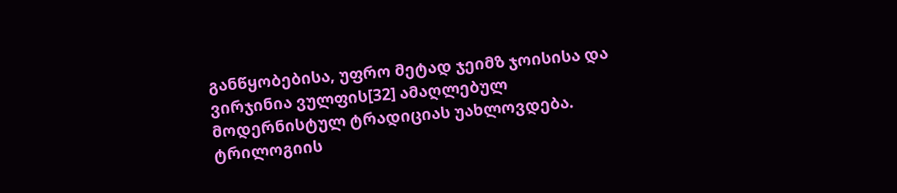განწყობებისა, უფრო მეტად ჯეიმზ ჯოისისა და ვირჯინია ვულფის[32] ამაღლებულ მოდერნისტულ ტრადიციას უახლოვდება. ტრილოგიის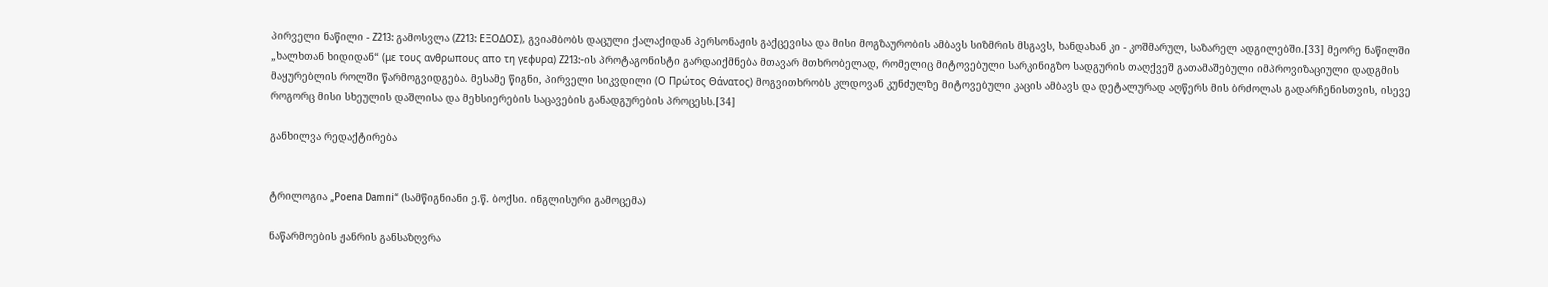პირველი ნაწილი - Z213: გამოსვლა (Z213: ΕΞΟΔΟΣ), გვიამბობს დაცული ქალაქიდან პერსონაჟის გაქცევისა და მისი მოგზაურობის ამბავს სიზმრის მსგავს, ხანდახან კი - კოშმარულ, საზარელ ადგილებში.[33] მეორე ნაწილში „ხალხთან ხიდიდან“ (με τους ανθρωπους απο τη γεφυρα) Z213:-ის პროტაგონისტი გარდაიქმნება მთავარ მთხრობელად, რომელიც მიტოვებული სარკინიგზო სადგურის თაღქვეშ გათამაშებული იმპროვიზაციული დადგმის მაყურებლის როლში წარმოგვიდგება. მესამე წიგნი, პირველი სიკვდილი (Ο Πρώτος Θάνατος) მოგვითხრობს კლდოვან კუნძულზე მიტოვებული კაცის ამბავს და დეტალურად აღწერს მის ბრძოლას გადარჩენისთვის, ისევე როგორც მისი სხეულის დაშლისა და მეხსიერების საცავების განადგურების პროცესს.[34]

განხილვა რედაქტირება


ტრილოგია „Poena Damni“ (სამწიგნიანი ე.წ. ბოქსი. ინგლისური გამოცემა)

ნაწარმოების ჟანრის განსაზღვრა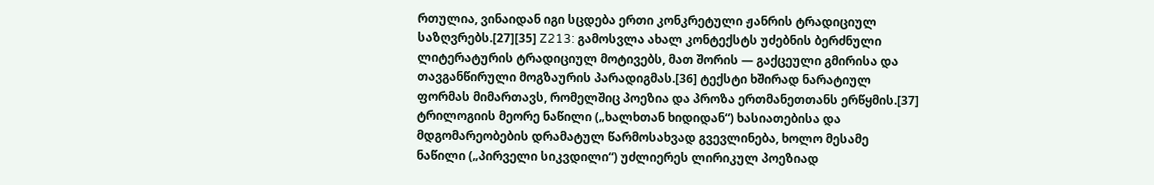რთულია, ვინაიდან იგი სცდება ერთი კონკრეტული ჟანრის ტრადიციულ საზღვრებს.[27][35] Z213: გამოსვლა ახალ კონტექსტს უძებნის ბერძნული ლიტერატურის ტრადიციულ მოტივებს, მათ შორის — გაქცეული გმირისა და თავგანწირული მოგზაურის პარადიგმას.[36] ტექსტი ხშირად ნარატიულ ფორმას მიმართავს, რომელშიც პოეზია და პროზა ერთმანეთთანს ერწყმის.[37] ტრილოგიის მეორე ნაწილი („ხალხთან ხიდიდან“) ხასიათებისა და მდგომარეობების დრამატულ წარმოსახვად გვევლინება, ხოლო მესამე ნაწილი („პირველი სიკვდილი“) უძლიერეს ლირიკულ პოეზიად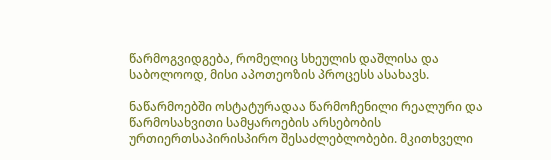წარმოგვიდგება, რომელიც სხეულის დაშლისა და საბოლოოდ, მისი აპოთეოზის პროცესს ასახავს.

ნაწარმოებში ოსტატურადაა წარმოჩენილი რეალური და წარმოსახვითი სამყაროების არსებობის ურთიერთსაპირისპირო შესაძლებლობები. მკითხველი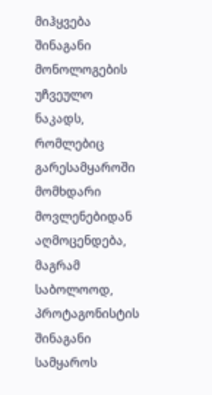მიჰყვება შინაგანი მონოლოგების უჩვეულო ნაკადს, რომლებიც გარესამყაროში მომხდარი მოვლენებიდან აღმოცენდება, მაგრამ საბოლოოდ, პროტაგონისტის შინაგანი სამყაროს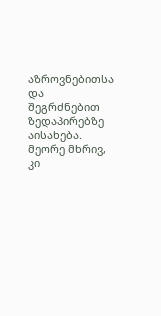აზროვნებითსა და შეგრძნებით ზედაპირებზე აისახება. მეორე მხრივ, კი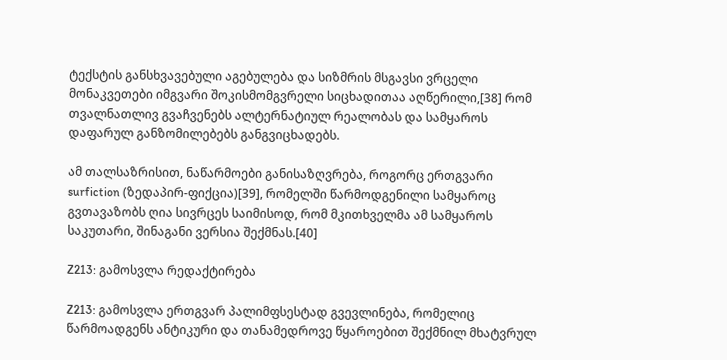ტექსტის განსხვავებული აგებულება და სიზმრის მსგავსი ვრცელი მონაკვეთები იმგვარი შოკისმომგვრელი სიცხადითაა აღწერილი,[38] რომ თვალნათლივ გვაჩვენებს ალტერნატიულ რეალობას და სამყაროს დაფარულ განზომილებებს განგვიცხადებს.

ამ თალსაზრისით, ნაწარმოები განისაზღვრება, როგორც ერთგვარი surfiction (ზედაპირ-ფიქცია)[39], რომელში წარმოდგენილი სამყაროც გვთავაზობს ღია სივრცეს საიმისოდ, რომ მკითხველმა ამ სამყაროს საკუთარი, შინაგანი ვერსია შექმნას.[40]

Z213: გამოსვლა რედაქტირება

Z213: გამოსვლა ერთგვარ პალიმფსესტად გვევლინება, რომელიც წარმოადგენს ანტიკური და თანამედროვე წყაროებით შექმნილ მხატვრულ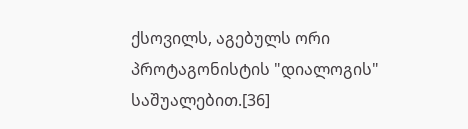ქსოვილს, აგებულს ორი პროტაგონისტის "დიალოგის" საშუალებით.[36]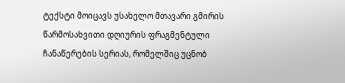ტექსტი მოიცავს უსახელო მთავარი გმირის წარმოსახვითი დღიურის ფრაგმენტული ჩანაწერების სერიას, რომელშიც უცნობ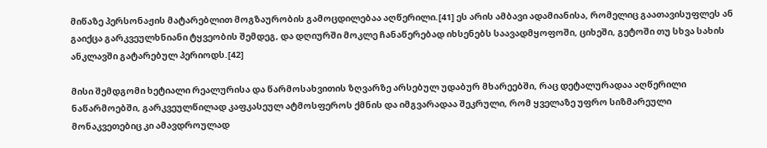მიწაზე პერსონაჟის მატარებლით მოგზაურობის გამოცდილებაა აღწერილი.[41] ეს არის ამბავი ადამიანისა, რომელიც გაათავისუფლეს ან გაიქცა გარკვეულხნიანი ტყვეობის შემდეგ, და დღიურში მოკლე ჩანაწერებად იხსენებს საავადმყოფოში, ციხეში, გეტოში თუ სხვა სახის ანკლავში გატარებულ პერიოდს.[42]

მისი შემდგომი ხეტიალი რეალურისა და წარმოსახვითის ზღვარზე არსებულ უდაბურ მხარეებში, რაც დეტალურადაა აღწერილი ნაწარმოებში, გარკვეულწილად კაფკასეულ ატმოსფეროს ქმნის და იმგვარადაა შეკრული, რომ ყველაზე უფრო სიზმარეული მონაკვეთებიც კი ამავდროულად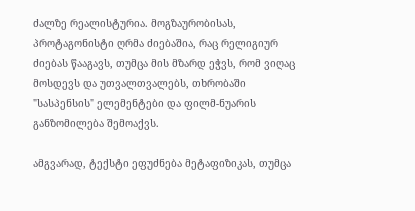ძალზე რეალისტურია. მოგზაურობისას, პროტაგონისტი ღრმა ძიებაშია, რაც რელიგიურ ძიებას წააგავს, თუმცა მის მზარდ ეჭვს, რომ ვიღაც მოსდევს და უთვალთვალებს, თხრობაში "სასპენსის" ელემენტები და ფილმ-ნუარის განზომილება შემოაქვს.

ამგვარად, ტექსტი ეფუძნება მეტაფიზიკას, თუმცა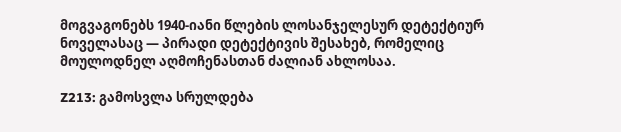მოგვაგონებს 1940-იანი წლების ლოსანჯელესურ დეტექტიურ ნოველასაც — პირადი დეტექტივის შესახებ, რომელიც მოულოდნელ აღმოჩენასთან ძალიან ახლოსაა.

Z213: გამოსვლა სრულდება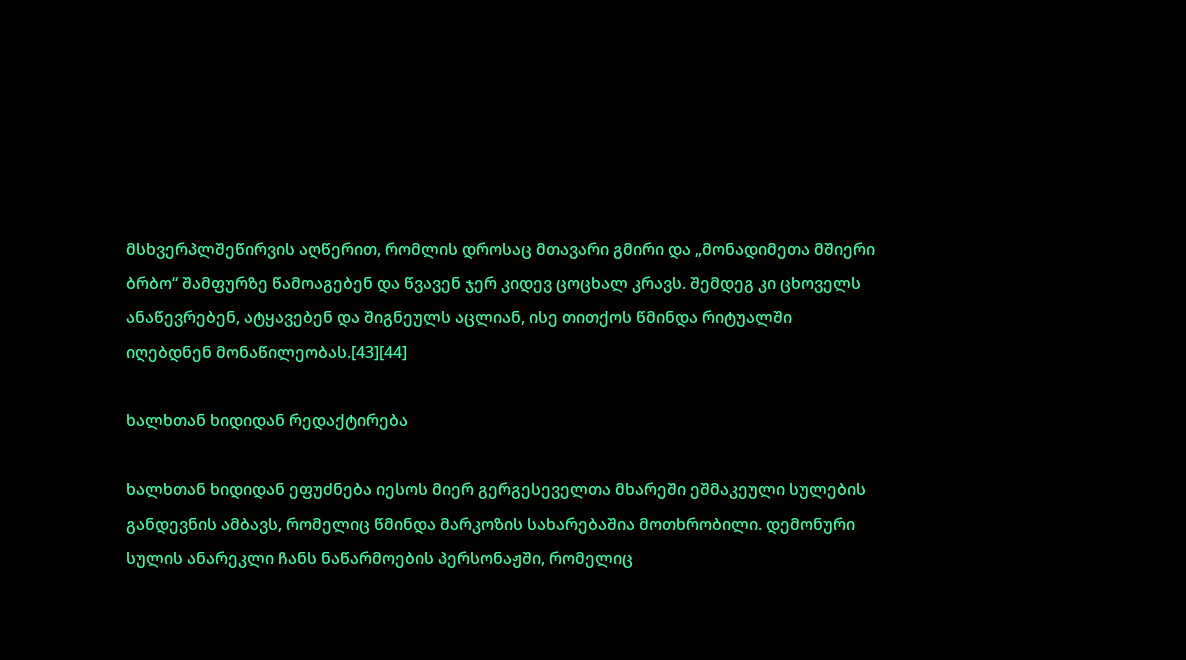მსხვერპლშეწირვის აღწერით, რომლის დროსაც მთავარი გმირი და „მონადიმეთა მშიერი ბრბო“ შამფურზე წამოაგებენ და წვავენ ჯერ კიდევ ცოცხალ კრავს. შემდეგ კი ცხოველს ანაწევრებენ, ატყავებენ და შიგნეულს აცლიან, ისე თითქოს წმინდა რიტუალში იღებდნენ მონაწილეობას.[43][44]

ხალხთან ხიდიდან რედაქტირება

ხალხთან ხიდიდან ეფუძნება იესოს მიერ გერგესეველთა მხარეში ეშმაკეული სულების განდევნის ამბავს, რომელიც წმინდა მარკოზის სახარებაშია მოთხრობილი. დემონური სულის ანარეკლი ჩანს ნაწარმოების პერსონაჟში, რომელიც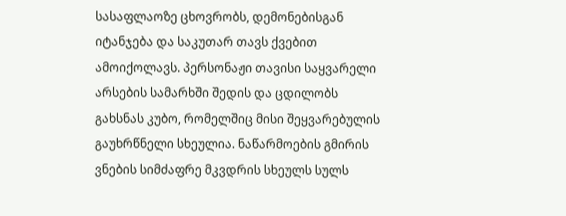სასაფლაოზე ცხოვრობს, დემონებისგან იტანჯება და საკუთარ თავს ქვებით ამოიქოლავს. პერსონაჟი თავისი საყვარელი არსების სამარხში შედის და ცდილობს გახსნას კუბო, რომელშიც მისი შეყვარებულის გაუხრწნელი სხეულია. ნაწარმოების გმირის ვნების სიმძაფრე მკვდრის სხეულს სულს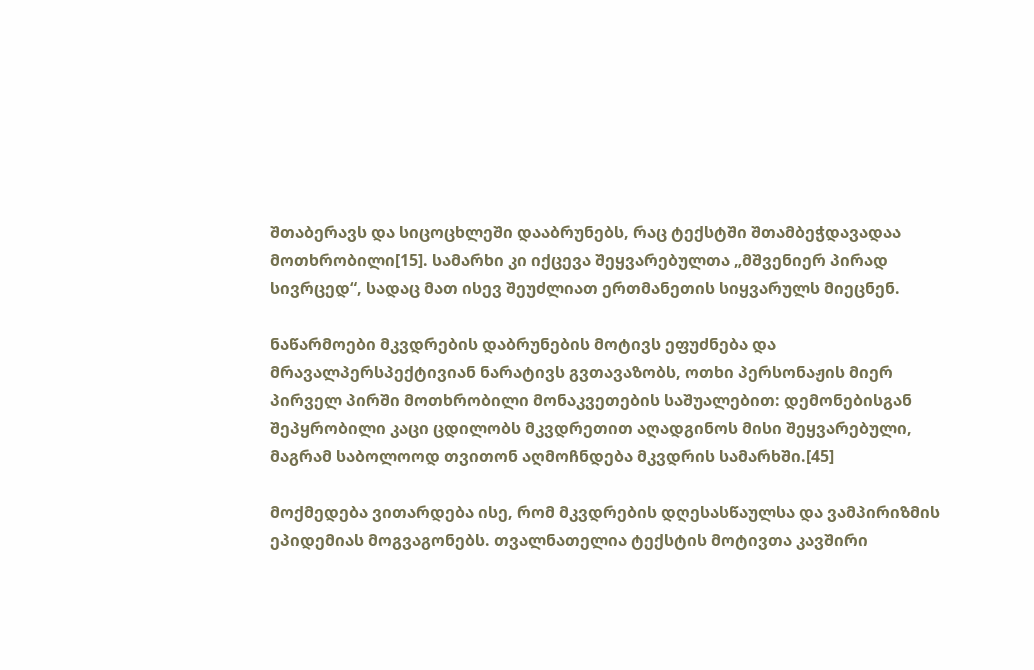შთაბერავს და სიცოცხლეში დააბრუნებს, რაც ტექსტში შთამბეჭდავადაა მოთხრობილი[15]. სამარხი კი იქცევა შეყვარებულთა „მშვენიერ პირად სივრცედ“, სადაც მათ ისევ შეუძლიათ ერთმანეთის სიყვარულს მიეცნენ.

ნაწარმოები მკვდრების დაბრუნების მოტივს ეფუძნება და მრავალპერსპექტივიან ნარატივს გვთავაზობს, ოთხი პერსონაჟის მიერ პირველ პირში მოთხრობილი მონაკვეთების საშუალებით: დემონებისგან შეპყრობილი კაცი ცდილობს მკვდრეთით აღადგინოს მისი შეყვარებული, მაგრამ საბოლოოდ თვითონ აღმოჩნდება მკვდრის სამარხში.[45]

მოქმედება ვითარდება ისე, რომ მკვდრების დღესასწაულსა და ვამპირიზმის ეპიდემიას მოგვაგონებს. თვალნათელია ტექსტის მოტივთა კავშირი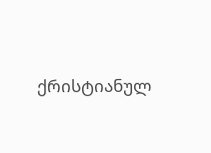ქრისტიანულ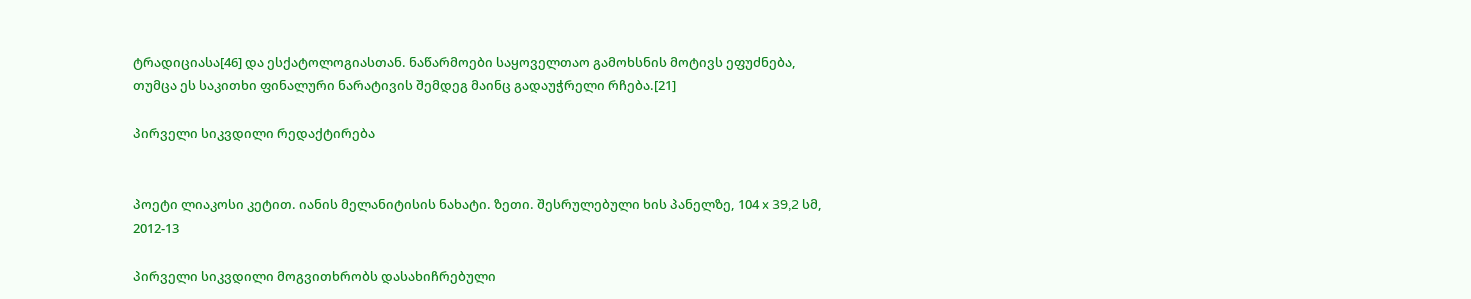ტრადიციასა[46] და ესქატოლოგიასთან. ნაწარმოები საყოველთაო გამოხსნის მოტივს ეფუძნება, თუმცა ეს საკითხი ფინალური ნარატივის შემდეგ მაინც გადაუჭრელი რჩება.[21]

პირველი სიკვდილი რედაქტირება


პოეტი ლიაკოსი კეტით. იანის მელანიტისის ნახატი. ზეთი. შესრულებული ხის პანელზე, 104 x 39,2 სმ, 2012-13

პირველი სიკვდილი მოგვითხრობს დასახიჩრებული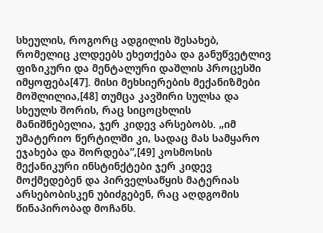სხეულის, როგორც ადგილის შესახებ, რომელიც კლდეებს ეხეთქება და განუწვეტლივ ფიზიკური და მენტალური დაშლის პროცესში იმყოფება[47]. მისი მეხსიერების მექანიზმები მოშლილია,[48] თუმცა კავშირი სულსა და სხეულს შორის, რაც სიცოცხლის მანიშნებელია, ჯერ კიდევ არსებობს. „იმ უმატერიო წერტილში კი, სადაც მას სამყარო ეჯახება და შორდება”,[49] კოსმოსის მექანიკური ინსტინქტები ჯერ კიდევ მოქმედებენ და პირველსაწყის მატერიას არსებობისკენ უბიძგებენ, რაც აღდგომის წინაპირობად მოჩანს.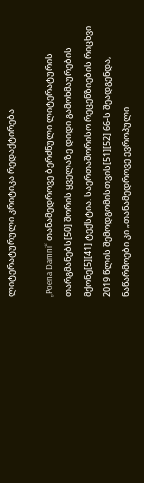ლიტერატურული კრიტიკა რედაქტირება

„Poena Damni“ თანამედროვე ბერძნული ლიტერატურის თარგმანებს[50] შორის ყველაზე დიდი გამოხმაურების მქონე[5][41] ტექსტია. საერთაშორისო რეცენზიების რიცხვი 2019 წლის შემოდგომისთვის[51][52] 66-ს შეადგენდა, ნაწარმოები კი „თანამედროვე ევროპული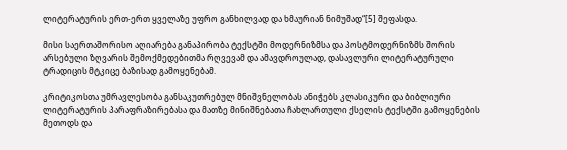ლიტერატურის ერთ-ერთ ყველაზე უფრო განხილვად და ხმაურიან ნიმუშად“[5] შეფასდა.

მისი საერთაშორისო აღიარება განაპირობა ტექსტში მოდერნიზმსა და პოსტმოდერნიზმს შორის არსებული ზღვარის შემოქმედებითმა რღვევამ და ამავდროულად, დასავლური ლიტერატურული ტრადიცის მტკიცე ბაზისად გამოყენებამ.

კრიტიკოსთა უმრავლესობა განსაკუთრებულ მნიშვნელობას ანიჭებს კლასიკური და ბიბლიური ლიტერატურის პარაფრაზირებასა და მათზე მინიშნებათა ჩახლართული ქსელის ტექსტში გამოყენების მეთოდს და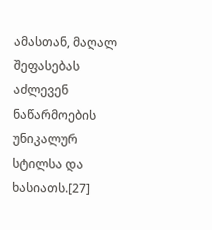ამასთან, მაღალ შეფასებას აძლევენ ნაწარმოების უნიკალურ სტილსა და ხასიათს.[27]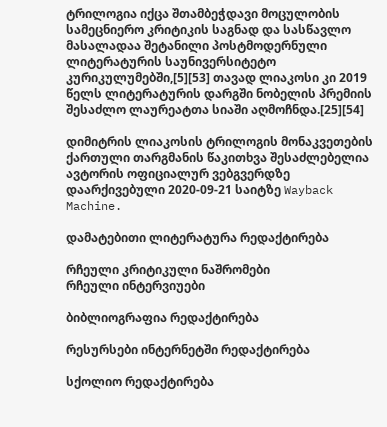ტრილოგია იქცა შთამბეჭდავი მოცულობის სამეცნიერო კრიტიკის საგნად და სასწავლო მასალადაა შეტანილი პოსტმოდერნული ლიტერატურის საუნივერსიტეტო კურიკულუმებში,[5][53] თავად ლიაკოსი კი 2019 წელს ლიტერატურის დარგში ნობელის პრემიის შესაძლო ლაურეატთა სიაში აღმოჩნდა.[25][54]

დიმიტრის ლიაკოსის ტრილოგის მონაკვეთების ქართული თარგმანის წაკითხვა შესაძლებელია ავტორის ოფიციალურ ვებგვერდზე დაარქივებული 2020-09-21 საიტზე Wayback Machine.

დამატებითი ლიტერატურა რედაქტირება

რჩეული კრიტიკული ნაშრომები
რჩეული ინტერვიუები

ბიბლიოგრაფია რედაქტირება

რესურსები ინტერნეტში რედაქტირება

სქოლიო რედაქტირება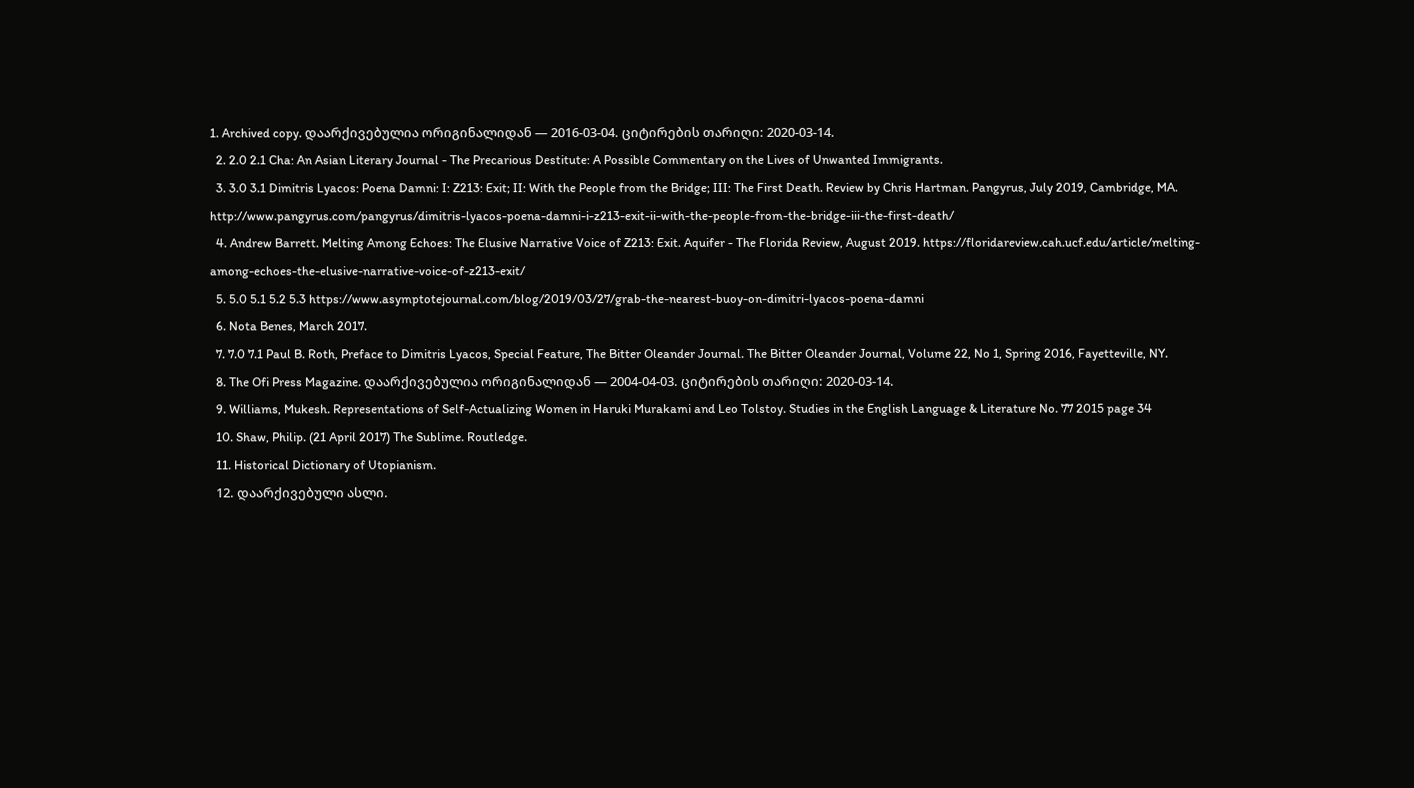1. Archived copy. დაარქივებულია ორიგინალიდან — 2016-03-04. ციტირების თარიღი: 2020-03-14.
  2. 2.0 2.1 Cha: An Asian Literary Journal - The Precarious Destitute: A Possible Commentary on the Lives of Unwanted Immigrants.
  3. 3.0 3.1 Dimitris Lyacos: Poena Damni: I: Z213: Exit; II: With the People from the Bridge; III: The First Death. Review by Chris Hartman. Pangyrus, July 2019, Cambridge, MA. http://www.pangyrus.com/pangyrus/dimitris-lyacos-poena-damni-i-z213-exit-ii-with-the-people-from-the-bridge-iii-the-first-death/
  4. Andrew Barrett. Melting Among Echoes: The Elusive Narrative Voice of Z213: Exit. Aquifer - The Florida Review, August 2019. https://floridareview.cah.ucf.edu/article/melting-among-echoes-the-elusive-narrative-voice-of-z213-exit/
  5. 5.0 5.1 5.2 5.3 https://www.asymptotejournal.com/blog/2019/03/27/grab-the-nearest-buoy-on-dimitri-lyacos-poena-damni
  6. Nota Benes, March 2017.
  7. 7.0 7.1 Paul B. Roth, Preface to Dimitris Lyacos, Special Feature, The Bitter Oleander Journal. The Bitter Oleander Journal, Volume 22, No 1, Spring 2016, Fayetteville, NY.
  8. The Ofi Press Magazine. დაარქივებულია ორიგინალიდან — 2004-04-03. ციტირების თარიღი: 2020-03-14.
  9. Williams, Mukesh. Representations of Self-Actualizing Women in Haruki Murakami and Leo Tolstoy. Studies in the English Language & Literature No. 77 2015 page 34
  10. Shaw, Philip. (21 April 2017) The Sublime. Routledge.
  11. Historical Dictionary of Utopianism.
  12. დაარქივებული ასლი.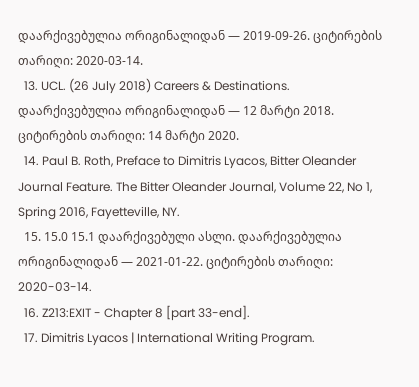დაარქივებულია ორიგინალიდან — 2019-09-26. ციტირების თარიღი: 2020-03-14.
  13. UCL. (26 July 2018) Careers & Destinations. დაარქივებულია ორიგინალიდან — 12 მარტი 2018. ციტირების თარიღი: 14 მარტი 2020.
  14. Paul B. Roth, Preface to Dimitris Lyacos, Bitter Oleander Journal Feature. The Bitter Oleander Journal, Volume 22, No 1, Spring 2016, Fayetteville, NY.
  15. 15.0 15.1 დაარქივებული ასლი. დაარქივებულია ორიგინალიდან — 2021-01-22. ციტირების თარიღი: 2020-03-14.
  16. Z213:EXIT - Chapter 8 [part 33-end].
  17. Dimitris Lyacos | International Writing Program.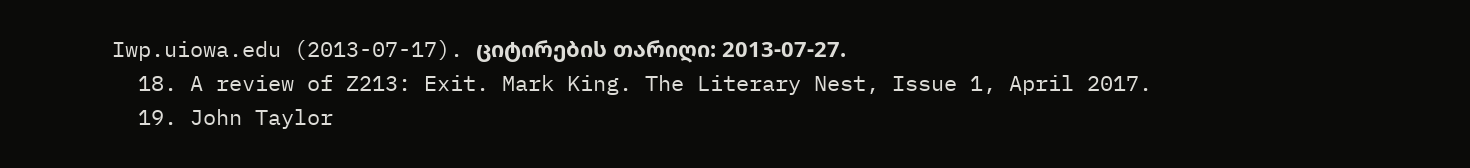Iwp.uiowa.edu (2013-07-17). ციტირების თარიღი: 2013-07-27.
  18. A review of Z213: Exit. Mark King. The Literary Nest, Issue 1, April 2017.
  19. John Taylor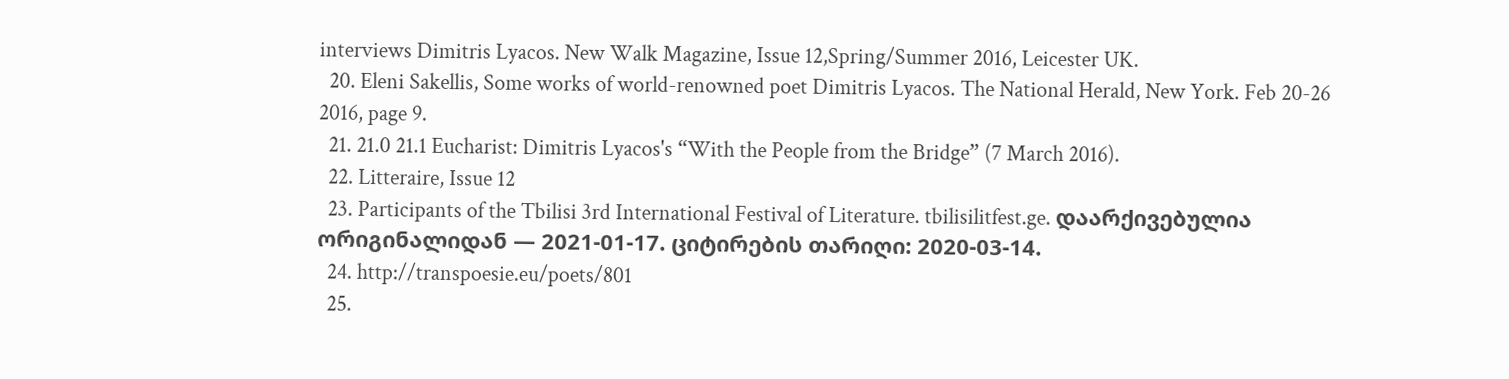interviews Dimitris Lyacos. New Walk Magazine, Issue 12,Spring/Summer 2016, Leicester UK.
  20. Eleni Sakellis, Some works of world-renowned poet Dimitris Lyacos. The National Herald, New York. Feb 20-26 2016, page 9.
  21. 21.0 21.1 Eucharist: Dimitris Lyacos's “With the People from the Bridge” (7 March 2016).
  22. Litteraire, Issue 12
  23. Participants of the Tbilisi 3rd International Festival of Literature. tbilisilitfest.ge. დაარქივებულია ორიგინალიდან — 2021-01-17. ციტირების თარიღი: 2020-03-14.
  24. http://transpoesie.eu/poets/801
  25.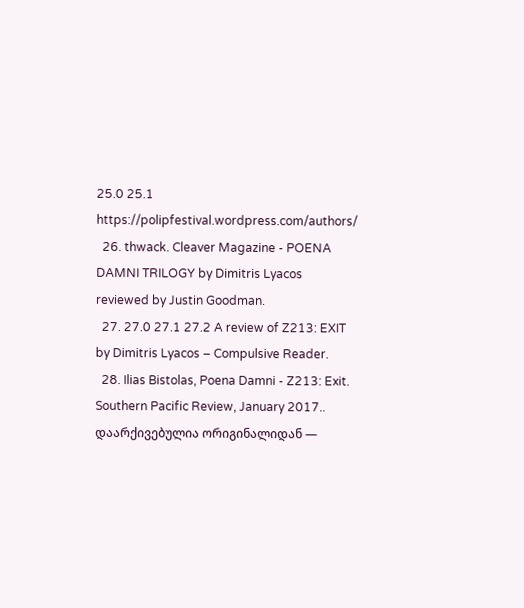25.0 25.1 https://polipfestival.wordpress.com/authors/
  26. thwack. Cleaver Magazine - POENA DAMNI TRILOGY by Dimitris Lyacos reviewed by Justin Goodman.
  27. 27.0 27.1 27.2 A review of Z213: EXIT by Dimitris Lyacos – Compulsive Reader.
  28. Ilias Bistolas, Poena Damni - Z213: Exit. Southern Pacific Review, January 2017.. დაარქივებულია ორიგინალიდან —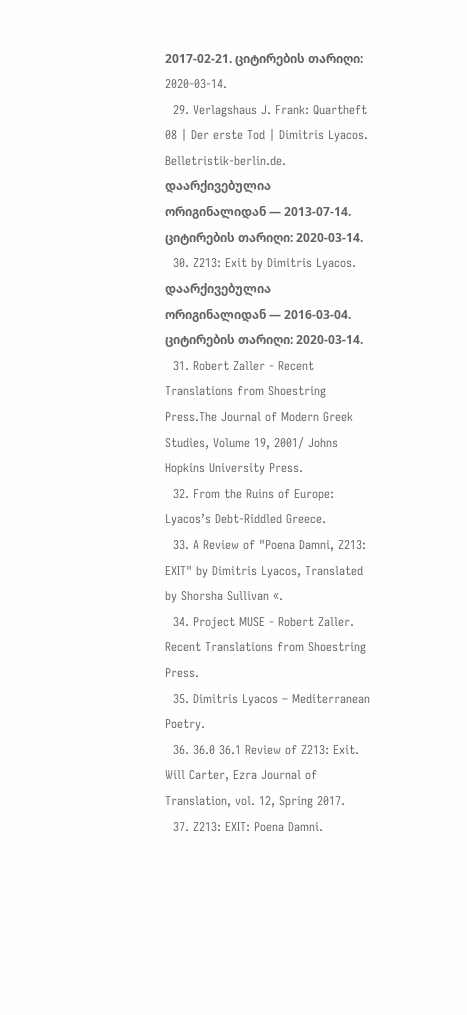2017-02-21. ციტირების თარიღი: 2020-03-14.
  29. Verlagshaus J. Frank: Quartheft 08 | Der erste Tod | Dimitris Lyacos. Belletristik-berlin.de. დაარქივებულია ორიგინალიდან — 2013-07-14. ციტირების თარიღი: 2020-03-14.
  30. Z213: Exit by Dimitris Lyacos. დაარქივებულია ორიგინალიდან — 2016-03-04. ციტირების თარიღი: 2020-03-14.
  31. Robert Zaller - Recent Translations from Shoestring Press.The Journal of Modern Greek Studies, Volume 19, 2001/ Johns Hopkins University Press.
  32. From the Ruins of Europe: Lyacos’s Debt-Riddled Greece.
  33. A Review of "Poena Damni, Z213: EXIT" by Dimitris Lyacos, Translated by Shorsha Sullivan «.
  34. Project MUSE - Robert Zaller. Recent Translations from Shoestring Press.
  35. Dimitris Lyacos – Mediterranean Poetry.
  36. 36.0 36.1 Review of Z213: Exit. Will Carter, Ezra Journal of Translation, vol. 12, Spring 2017.
  37. Z213: EXIT: Poena Damni.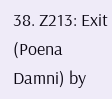38. Z213: Exit (Poena Damni) by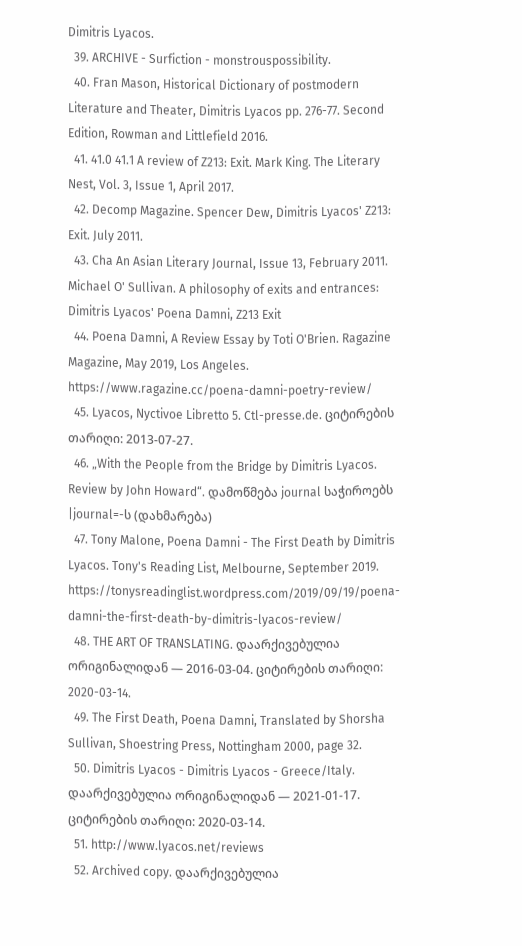Dimitris Lyacos.
  39. ARCHIVE - Surfiction - monstrouspossibility.
  40. Fran Mason, Historical Dictionary of postmodern Literature and Theater, Dimitris Lyacos pp. 276-77. Second Edition, Rowman and Littlefield 2016.
  41. 41.0 41.1 A review of Z213: Exit. Mark King. The Literary Nest, Vol. 3, Issue 1, April 2017.
  42. Decomp Magazine. Spencer Dew, Dimitris Lyacos' Z213: Exit. July 2011.
  43. Cha An Asian Literary Journal, Issue 13, February 2011. Michael O' Sullivan. A philosophy of exits and entrances: Dimitris Lyacos' Poena Damni, Z213 Exit
  44. Poena Damni, A Review Essay by Toti O'Brien. Ragazine Magazine, May 2019, Los Angeles. https://www.ragazine.cc/poena-damni-poetry-review/
  45. Lyacos, Nyctivoe Libretto 5. Ctl-presse.de. ციტირების თარიღი: 2013-07-27.
  46. „With the People from the Bridge by Dimitris Lyacos. Review by John Howard“. დამოწმება journal საჭიროებს |journal=-ს (დახმარება)
  47. Tony Malone, Poena Damni - The First Death by Dimitris Lyacos. Tony's Reading List, Melbourne, September 2019. https://tonysreadinglist.wordpress.com/2019/09/19/poena-damni-the-first-death-by-dimitris-lyacos-review/
  48. THE ART OF TRANSLATING. დაარქივებულია ორიგინალიდან — 2016-03-04. ციტირების თარიღი: 2020-03-14.
  49. The First Death, Poena Damni, Translated by Shorsha Sullivan, Shoestring Press, Nottingham 2000, page 32.
  50. Dimitris Lyacos - Dimitris Lyacos - Greece/Italy. დაარქივებულია ორიგინალიდან — 2021-01-17. ციტირების თარიღი: 2020-03-14.
  51. http://www.lyacos.net/reviews
  52. Archived copy. დაარქივებულია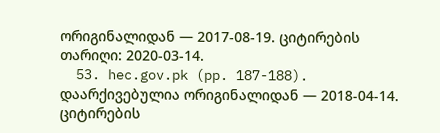ორიგინალიდან — 2017-08-19. ციტირების თარიღი: 2020-03-14.
  53. hec.gov.pk (pp. 187-188). დაარქივებულია ორიგინალიდან — 2018-04-14. ციტირების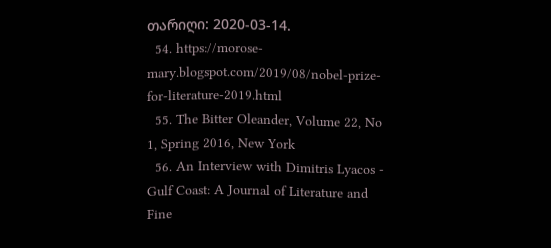თარიღი: 2020-03-14.
  54. https://morose-mary.blogspot.com/2019/08/nobel-prize-for-literature-2019.html
  55. The Bitter Oleander, Volume 22, No 1, Spring 2016, New York
  56. An Interview with Dimitris Lyacos - Gulf Coast: A Journal of Literature and Fine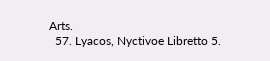Arts.
  57. Lyacos, Nyctivoe Libretto 5.